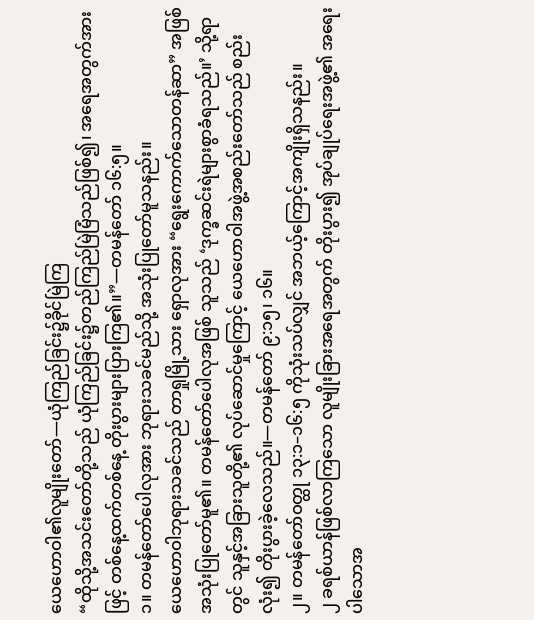ယေဟောဝါ၏လူမျိုးတော်—ယုံကြည်ခြင်း၌ခိုင်မြဲကြ
“ထိုသို့အသင်းတော်တို့သည် ယုံကြည်ခြင်း၌တည်ကြည်မြဲမြံသည်ဖြစ်၍၊ အရေအတွက်အားဖြင့် တစ်နေ့ထက်တစ်နေ့ တိုးပွားများပြားကြ၏။”—တမန်တော် ၁၆:၅။
၁။ တမန်တော်ပေါလုအား ဘုရားသခင်မည်သို့ အသုံးပြုတော်မူသနည်း။
ယေဟောဝါဘုရားသခင်သည် တာရှုမြို့သား ရှောလုအား “ရွေးကောက်သောတန်ဆာ” အဖြစ် အသုံးပြုတော်မူ၏။ တမန်တော်ပေါလုအဖြစ် သူသည် ‘ဒုက္ခဆင်းရဲများစွာခံရသည်။’ သို့ရာတွင် သူနှင့်အခြားသူတို့၏ လုပ်ဆောင်မှုကြောင့် ယေဟောဝါအဖွဲ့အစည်းတော်သည် စည်းလုံး၍ တိုးပွားခဲ့လေသည်။—တမန်တော် ၉:၁၅၊ ၁၆။
၂။ တမန်တော်ဝတ္ထု ၁၃:၁–၁၆:၅ ကိုသုံးသပ်လျှင် အဘယ့်ကြောင့်အကျိုးရှိသနည်း။
၂ ခရစ်ယာန်ဖြစ်လာကြသော လူမျိုးခြားအရေအတွက် တိုးပွား၍ အုပ်ချုပ်ရေးအဖွဲ့၏ အရေးပါသောအ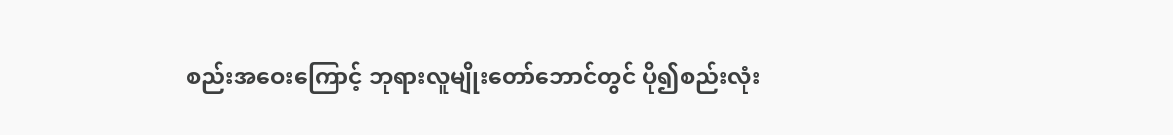စည်းအဝေးကြောင့် ဘုရားလူမျိုးတော်ဘောင်တွင် ပို၍စည်းလုံး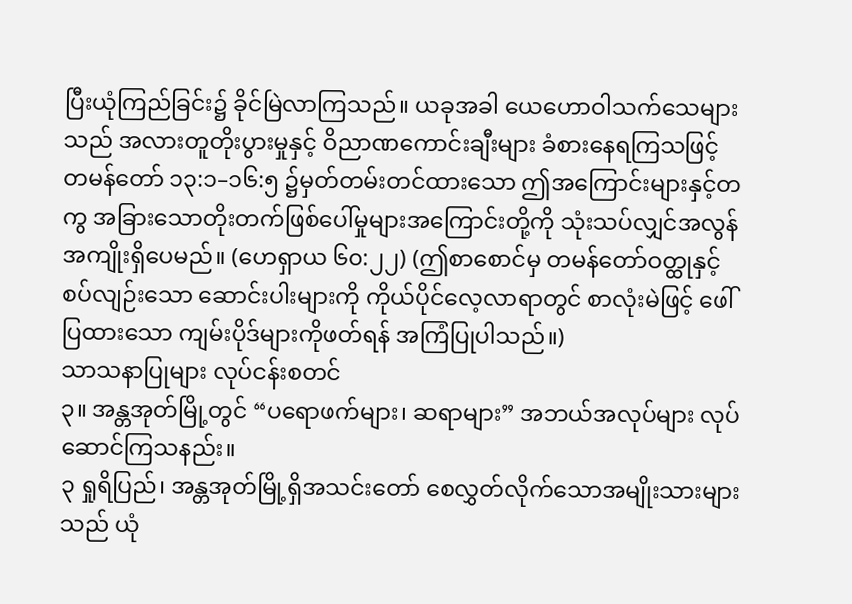ပြီးယုံကြည်ခြင်း၌ ခိုင်မြဲလာကြသည်။ ယခုအခါ ယေဟောဝါသက်သေများသည် အလားတူတိုးပွားမှုနှင့် ဝိညာဏကောင်းချီးများ ခံစားနေရကြသဖြင့် တမန်တော် ၁၃:၁–၁၆:၅ ၌မှတ်တမ်းတင်ထားသော ဤအကြောင်းများနှင့်တကွ အခြားသောတိုးတက်ဖြစ်ပေါ်မှုများအကြောင်းတို့ကို သုံးသပ်လျှင်အလွန်အကျိုးရှိပေမည်။ (ဟေရှာယ ၆၀:၂၂) (ဤစာစောင်မှ တမန်တော်ဝတ္ထုနှင့်စပ်လျဉ်းသော ဆောင်းပါးများကို ကိုယ်ပိုင်လေ့လာရာတွင် စာလုံးမဲဖြင့် ဖေါ်ပြထားသော ကျမ်းပိုဒ်များကိုဖတ်ရန် အကြံပြုပါသည်။)
သာသနာပြုများ လုပ်ငန်းစတင်
၃။ အန္တအုတ်မြို့တွင် “ပရောဖက်များ၊ ဆရာများ” အဘယ်အလုပ်များ လုပ်ဆောင်ကြသနည်း။
၃ ရှုရိပြည်၊ အန္တအုတ်မြို့ရှိအသင်းတော် စေလွှတ်လိုက်သောအမျိုးသားများသည် ယုံ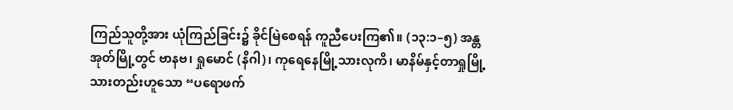ကြည်သူတို့အား ယုံကြည်ခြင်း၌ ခိုင်မြဲစေရန် ကူညီပေးကြ၏။ (၁၃:၁–၅) အန္တအုတ်မြို့တွင် ဗာနဗ၊ ရှုမောင် (နိဂါ)၊ ကုရေနေမြို့သားလုကိ၊ မာနိမ်နှင့်တာရှုမြို့သားတည်းဟူသော “ပရောဖက်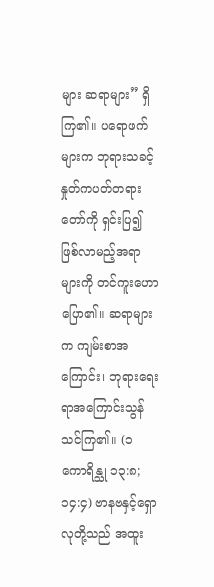များ ဆရာများ” ရှိကြ၏။ ပရောဖက်များက ဘုရားသခင့်နှုတ်ကပတ်တရားတော်ကို ရှင်းပြ၍ ဖြစ်လာမည့်အရာများကို တင်ကူးဟောပြော၏။ ဆရာများက ကျမ်းစာအကြောင်း၊ ဘုရားရေးရာအကြောင်းသွန်သင်ကြ၏။ (၁ ကောရိန္သု ၁၃:၈; ၁၄:၄) ဗာနဗနှင့်ရှောလုတို့သည် အထူး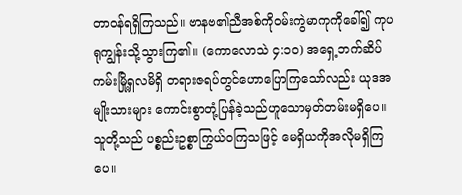တာဝန်ရရှိကြသည်။ ဗာနဗ၏ညီအစ်ကိုဝမ်းကွဲမာကုကိုခေါ်၍ ကုပရုကျွန်းသို့သွားကြ၏။ (ကောလောသဲ ၄:၁၀) အရှေ့ဘက်ဆိပ်ကမ်းမြို့ရှလမိရှိ တရားဇရပ်တွင်ဟောပြောကြသော်လည်း ယုဒအမျိုးသားများ ကောင်းစွာတုံ့ပြန်ခဲ့သည်ဟူသောမှတ်တမ်းမရှိပေ။ သူတို့သည် ပစ္စည်းဥစ္စာကြွယ်ဝကြသဖြင့် မေရှိယကိုအလိုမရှိကြပေ။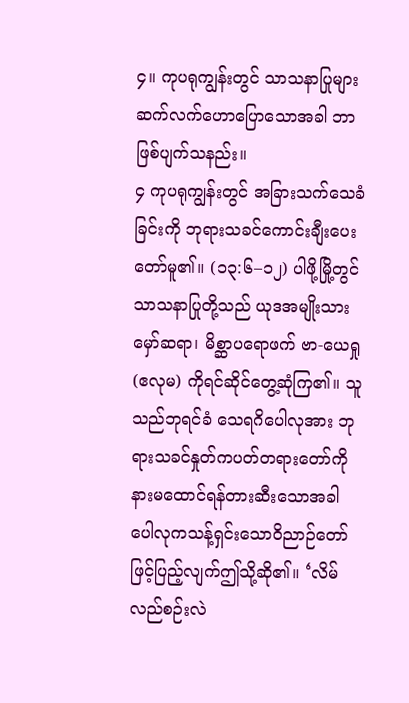၄။ ကုပရုကျွန်းတွင် သာသနာပြုများဆက်လက်ဟောပြောသောအခါ ဘာဖြစ်ပျက်သနည်း။
၄ ကုပရုကျွန်းတွင် အခြားသက်သေခံခြင်းကို ဘုရားသခင်ကောင်းချီးပေးတော်မူ၏။ (၁၃:၆–၁၂) ပါဖို့မြို့တွင်သာသနာပြုတို့သည် ယုဒအမျိုးသားမှော်ဆရာ၊ မိစ္ဆာပရောဖက် ဗာ-ယေရှု (ဧလုမ) ကိုရင်ဆိုင်တွေ့ဆုံကြ၏။ သူသည်ဘုရင်ခံ သေရဂိပေါလုအား ဘုရားသခင်နှုတ်ကပတ်တရားတော်ကို နားမထောင်ရန်တားဆီးသောအခါ ပေါလုကသန့်ရှင်းသောဝိညာဉ်တော်ဖြင့်ပြည့်လျက်ဤသို့ဆို၏။ ‘လိမ်လည်စဉ်းလဲ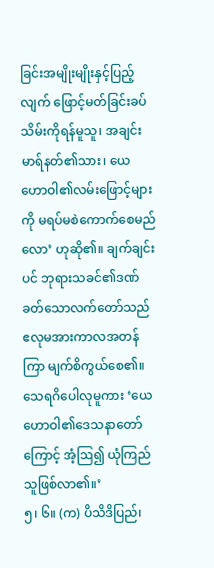ခြင်းအမျိုးမျိုးနှင့်ပြည့်လျက် ဖြောင့်မတ်ခြင်းခပ်သိမ်းကိုရန်မူသူ၊ အချင်းမာရ်နတ်၏သား၊ ယေဟောဝါ၏လမ်းဖြောင့်များကို မရပ်မစဲကောက်စေမည်လော’ ဟုဆို၏။ ချက်ချင်းပင် ဘုရားသခင်၏ဒဏ်ခတ်သောလက်တော်သည် ဧလုမအားကာလအတန်ကြာ မျက်စိကွယ်စေ၏။ သေရဂိပေါလုမူကား ‘ယေဟောဝါ၏ဒေသနာတော်ကြောင့် အံ့ဩ၍ ယုံကြည်သူဖြစ်လာ၏။’
၅၊ ၆။ (က) ပိသိဒိပြည်၊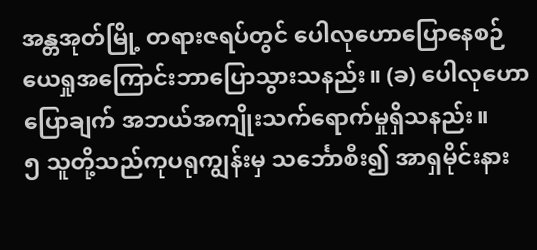အန္တအုတ်မြို့ တရားဇရပ်တွင် ပေါလုဟောပြောနေစဉ် ယေရှုအကြောင်းဘာပြောသွားသနည်း။ (ခ) ပေါလုဟောပြောချက် အဘယ်အကျိုးသက်ရောက်မှုရှိသနည်း။
၅ သူတို့သည်ကုပရုကျွန်းမှ သင်္ဘောစီး၍ အာရှမိုင်းနား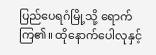ပြည်ပေရဂံမြို့သို့ ရောက်ကြ၏။ ထိုနောက်ပေါလုနှင့်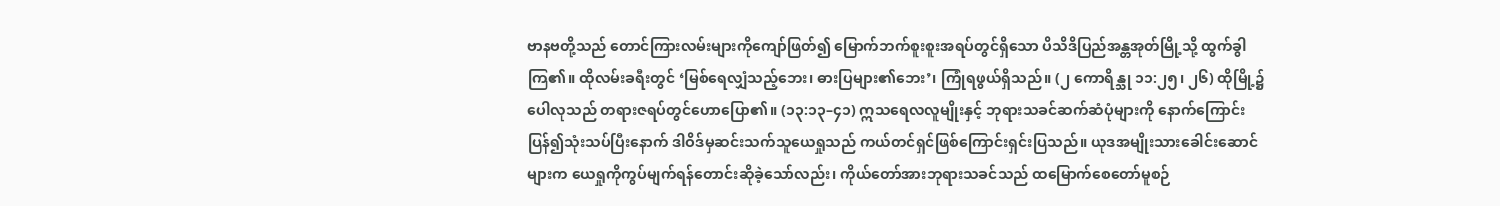ဗာနဗတို့သည် တောင်ကြားလမ်းများကိုကျော်ဖြတ်၍ မြောက်ဘက်စူးစူးအရပ်တွင်ရှိသော ပိသိဒိပြည်အန္တအုတ်မြို့သို့ ထွက်ခွါကြ၏။ ထိုလမ်းခရီးတွင် ‘မြစ်ရေလျှံသည့်ဘေး၊ ဓားပြများ၏ဘေး’၊ ကြုံရဖွယ်ရှိသည်။ (၂ ကောရိန္သု ၁၁:၂၅၊ ၂၆) ထိုမြို့၌ပေါလုသည် တရားဇရပ်တွင်ဟောပြော၏။ (၁၃:၁၃–၄၁) ဣသရေလလူမျိုးနှင့် ဘုရားသခင်ဆက်ဆံပုံများကို နောက်ကြောင်းပြန်၍သုံးသပ်ပြီးနောက် ဒါဝိဒ်မှဆင်းသက်သူယေရှုသည် ကယ်တင်ရှင်ဖြစ်ကြောင်းရှင်းပြသည်။ ယုဒအမျိုးသားခေါင်းဆောင်များက ယေရှုကိုကွပ်မျက်ရန်တောင်းဆိုခဲ့သော်လည်း၊ ကိုယ်တော်အားဘုရားသခင်သည် ထမြောက်စေတော်မူစဉ်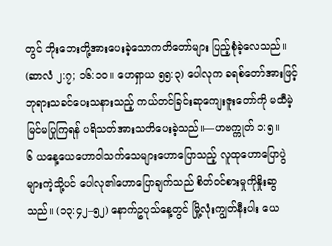တွင် ဘိုးဘေးတို့အားပေးခဲ့သောကတိတော်များ ပြည့်စုံခဲ့လေသည်။ (ဆာလံ ၂:၇; ၁၆:၁၀။ ဟေရှာယ ၅၅:၃) ပေါလုက ခရစ်တော်အားဖြင့် ဘုရားသခင်ပေးသနားသည့် ကယ်တင်ခြင်းဆုကျေးဇူးတော်ကို မထီမဲ့မြင်မပြုကြရန် ပရိသတ်အားသတိပေးခဲ့သည်။—ဟဗက္ကုတ် ၁:၅။
၆ ယနေ့ယေဟောဝါသက်သေများဟောပြောသည့် လူထုဟောပြောပွဲများကဲ့သို့ပင် ပေါလု၏ဟောပြောချက်သည် စိတ်ဝင်စားမှုကိုနှိုးဆွသည်။ (၁၃:၄၂–၅၂) နောက်ဥပုသ်နေ့တွင် မြို့လုံးကျွတ်နီးပါး ယေ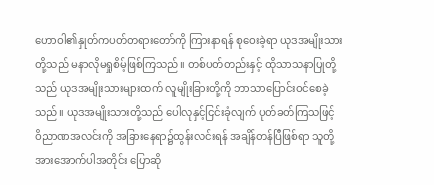ဟောဝါ၏နှုတ်ကပတ်တရားတော်ကို ကြားနာရန် စုဝေးခဲ့ရာ ယုဒအမျိုးသားတို့သည် မနာလိုမရှုစိမ့်ဖြစ်ကြသည်။ တစ်ပတ်တည်းနှင့် ထိုသာသနာပြုတို့သည် ယုဒအမျိုးသားများထက် လူမျိုးခြားတို့ကို ဘာသာပြောင်းဝင်စေခဲ့သည်။ ယုဒအမျိုးသားတို့သည် ပေါလုနှင့်ငြင်းခုံလျက် ပုတ်ခတ်ကြသဖြင့် ဝိညာဏအလင်းကို အခြားနေရာ၌ထွန်းလင်းရန် အချိန်တန်ပြီဖြစ်ရာ သူတို့အားအောက်ပါအတိုင်း ပြောဆို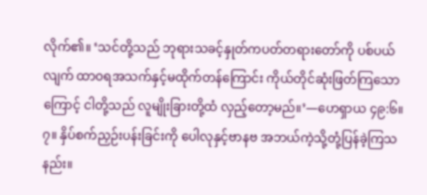လိုက်၏။ ‘သင်တို့သည် ဘုရားသခင့်နှုတ်ကပတ်တရားတော်ကို ပစ်ပယ်လျက် ထာဝရအသက်နှင့်မထိုက်တန်ကြောင်း ကိုယ်တိုင်ဆုံးဖြတ်ကြသောကြောင့် ငါတို့သည် လူမျိုးခြားတို့ထံ လှည့်တော့မည်။’—ဟေရှာယ ၄၉:၆။
၇။ နှိပ်စက်ညှဉ်းပန်းခြင်းကို ပေါလုနှင့်ဗာနဗ အဘယ်ကဲ့သို့တုံ့ပြန်ခဲ့ကြသနည်း။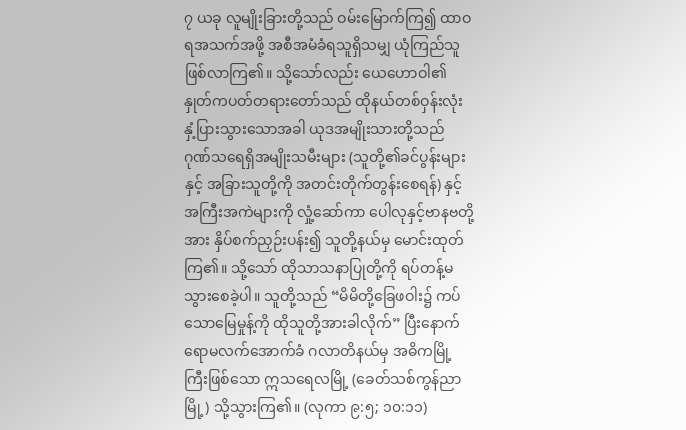၇ ယခု လူမျိုးခြားတို့သည် ဝမ်းမြောက်ကြ၍ ထာဝရအသက်အဖို့ အစီအမံခံရသူရှိသမျှ ယုံကြည်သူဖြစ်လာကြ၏။ သို့သော်လည်း ယေဟောဝါ၏ နှုတ်ကပတ်တရားတော်သည် ထိုနယ်တစ်ဝှန်းလုံး နှံ့ပြားသွားသောအခါ ယုဒအမျိုးသားတို့သည် ဂုဏ်သရေရှိအမျိုးသမီးများ (သူတို့၏ခင်ပွန်းများနှင့် အခြားသူတို့ကို အတင်းတိုက်တွန်းစေရန်) နှင့် အကြီးအကဲများကို လှုံ့ဆော်ကာ ပေါလုနှင့်ဗာနဗတို့အား နှိပ်စက်ညှဉ်းပန်း၍ သူတို့နယ်မှ မောင်းထုတ်ကြ၏။ သို့သော် ထိုသာသနာပြုတို့ကို ရပ်တန့်မသွားစေခဲ့ပါ။ သူတို့သည် “မိမိတို့ခြေဖဝါး၌ ကပ်သောမြေမှုန့်ကို ထိုသူတို့အားခါလိုက်” ပြီးနောက် ရောမလက်အောက်ခံ ဂလာတိနယ်မှ အဓိကမြို့ကြီးဖြစ်သော ဣသရေလမြို့ (ခေတ်သစ်ကွန်ညာမြို့) သို့သွားကြ၏။ (လုကာ ၉:၅; ၁၀:၁၁)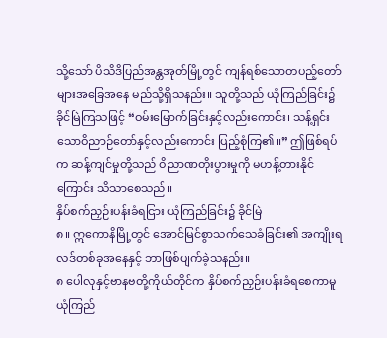သို့သော် ပိသိဒိပြည်အန္တအုတ်မြို့တွင် ကျန်ရစ်သောတပည့်တော်များအခြေအနေ မည်သို့ရှိသနည်း။ သူတို့သည် ယုံကြည်ခြင်း၌ ခိုင်မြဲကြသဖြင့် “ဝမ်းမြောက်ခြင်းနှင့်လည်းကောင်း၊ သန့်ရှင်းသောဝိညာဉ်တော်နှင့်လည်းကောင်း ပြည့်စုံကြ၏။” ဤဖြစ်ရပ်က ဆန့်ကျင်မှုတို့သည် ဝိညာဏတိုးပွားမှုကို မဟန့်တားနိုင်ကြောင်း သိသာစေသည်။
နှိပ်စက်ညှဉ်းပန်းခံရငြား ယုံကြည်ခြင်း၌ ခိုင်မြဲ
၈။ ဣကောနိမြို့တွင် အောင်မြင်စွာသက်သေခံခြင်း၏ အကျိုးရလဒ်တစ်ခုအနေနှင့် ဘာဖြစ်ပျက်ခဲ့သနည်း။
၈ ပေါလုနှင့်ဗာနဗတို့ကိုယ်တိုင်က နှိပ်စက်ညှဉ်းပန်းခံရစေကာမူ ယုံကြည်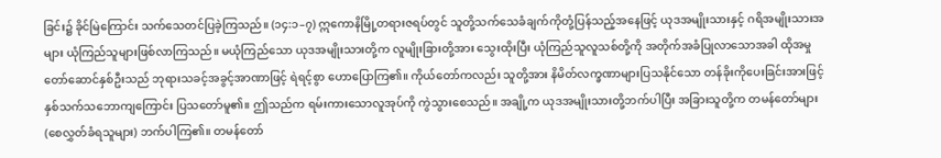ခြင်း၌ ခိုင်မြဲကြောင်း သက်သေတင်ပြခဲ့ကြသည်။ (၁၄:၁–၇) ဣကောနိမြို့တရားဇရပ်တွင် သူတို့သက်သေခံချက်ကိုတုံ့ပြန်သည့်အနေဖြင့် ယုဒအမျိုးသားနှင့် ဂရိအမျိုးသားအများ ယုံကြည်သူများဖြစ်လာကြသည်။ မယုံကြည်သော ယုဒအမျိုးသားတို့က လူမျိုးခြားတို့အား သွေးထိုးပြီး ယုံကြည်သူလူသစ်တို့ကို အတိုက်အခံပြုလာသောအခါ ထိုအမှုတော်ဆောင်နှစ်ဦးသည် ဘုရားသခင့်အခွင့်အာဏာဖြင့် ရဲရင့်စွာ ဟောပြောကြ၏။ ကိုယ်တော်ကလည်း သူတို့အား နိမိတ်လက္ခဏာများပြသနိုင်သော တန်ခိုးကိုပေးခြင်းအားဖြင့် နှစ်သက်သဘောကျကြောင်း ပြသတော်မူ၏။ ဤသည်က ရမ်းကားသောလူအုပ်ကို ကွဲသွားစေသည်။ အချို့က ယုဒအမျိုးသားတို့ဘက်ပါပြီး အခြားသူတို့က တမန်တော်များ (စေလွှတ်ခံရသူများ) ဘက်ပါကြ၏။ တမန်တော်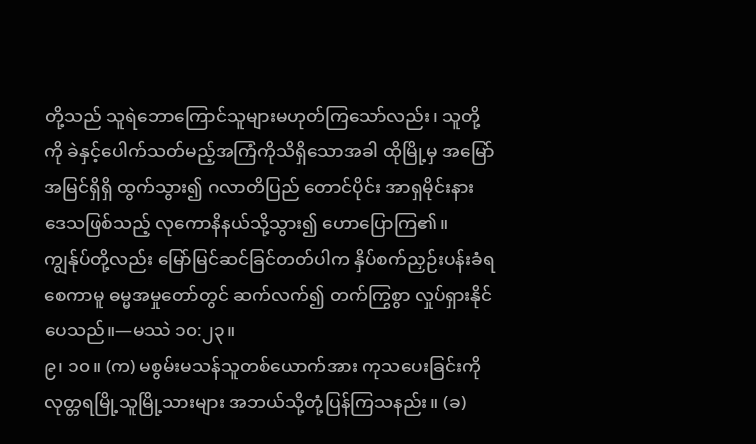တို့သည် သူရဲဘောကြောင်သူများမဟုတ်ကြသော်လည်း၊ သူတို့ကို ခဲနှင့်ပေါက်သတ်မည့်အကြံကိုသိရှိသောအခါ ထိုမြို့မှ အမြော်အမြင်ရှိရှိ ထွက်သွား၍ ဂလာတိပြည် တောင်ပိုင်း အာရှမိုင်းနားဒေသဖြစ်သည့် လုကောနိနယ်သို့သွား၍ ဟောပြောကြ၏။ ကျွန်ုပ်တို့လည်း မြော်မြင်ဆင်ခြင်တတ်ပါက နှိပ်စက်ညှဉ်းပန်းခံရစေကာမူ ဓမ္မအမှုတော်တွင် ဆက်လက်၍ တက်ကြွစွာ လှုပ်ရှားနိုင်ပေသည်။—မဿဲ ၁၀:၂၃။
၉၊ ၁၀။ (က) မစွမ်းမသန်သူတစ်ယောက်အား ကုသပေးခြင်းကို လုတ္တရမြို့သူမြို့သားများ အဘယ်သို့တုံ့ပြန်ကြသနည်း။ (ခ)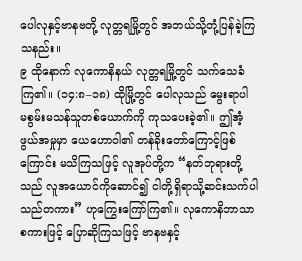ပေါလုနှင့်ဗာနဗတို့ လုတ္တရမြို့တွင် အဘယ်သို့တုံ့ပြန်ခဲ့ကြသနည်း။
၉ ထိုနောက် လုကောနိနယ် လုတ္တရမြို့တွင် သက်သေခံကြ၏။ (၁၄:၈–၁၈) ထိုမြို့တွင် ပေါလုသည် မွေးရာပါ မစွမ်းမသန်သူတစ်ယောက်ကို ကုသပေးခဲ့၏။ ဤအံ့ဖွယ်အမှုမှာ ယေဟောဝါ၏ တန်ခိုးတော်ကြောင့်ဖြစ်ကြောင်း မသိကြသဖြင့် လူအုပ်တို့က “နတ်ဘုရားတို့သည် လူအယောင်ကိုဆောင်၍ ငါတို့ရှိရာသို့ဆင်းသက်ပါသည်တကား” ဟုကြွေးကြော်ကြ၏။ လုကောနိဘာသာစကားဖြင့် ပြောဆိုကြသဖြင့် ဗာနဗနှင့်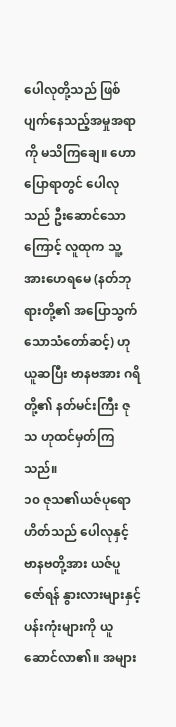ပေါလုတို့သည် ဖြစ်ပျက်နေသည့်အမှုအရာကို မသိကြချေ။ ဟောပြောရာတွင် ပေါလုသည် ဦးဆောင်သောကြောင့် လူထုက သူ့အားဟေရမေ (နတ်ဘုရားတို့၏ အပြောသွက်သောသံတော်ဆင့်) ဟုယူဆပြီး ဗာနဗအား ဂရိတို့၏ နတ်မင်းကြီး ဇုသ ဟုထင်မှတ်ကြသည်။
၁၀ ဇုသ၏ယဇ်ပုရောဟိတ်သည် ပေါလုနှင့်ဗာနဗတို့အား ယဇ်ပူဇော်ရန် နွားလားများနှင့် ပန်းကုံးများကို ယူဆောင်လာ၏။ အများ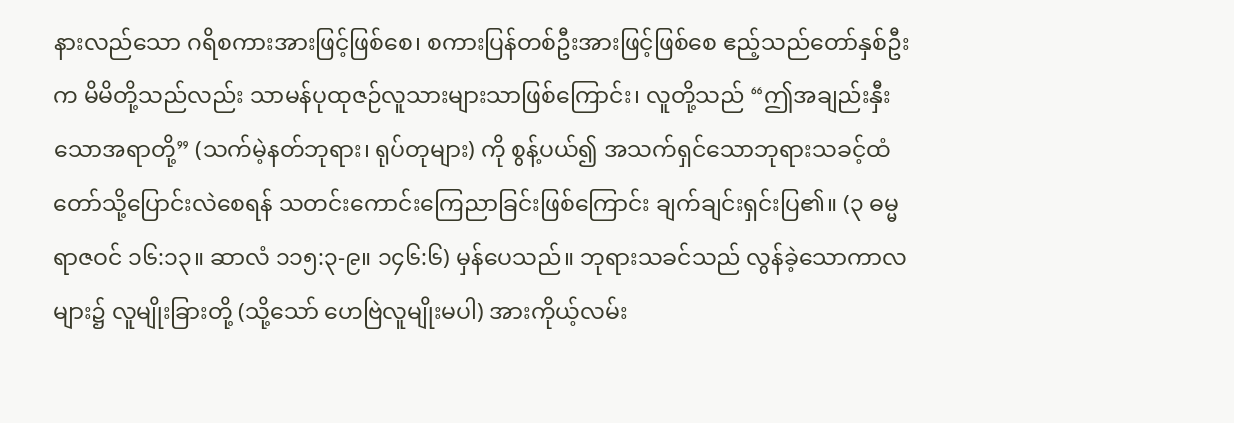နားလည်သော ဂရိစကားအားဖြင့်ဖြစ်စေ၊ စကားပြန်တစ်ဦးအားဖြင့်ဖြစ်စေ ဧည့်သည်တော်နှစ်ဦးက မိမိတို့သည်လည်း သာမန်ပုထုဇဉ်လူသားများသာဖြစ်ကြောင်း၊ လူတို့သည် “ဤအချည်းနှီးသောအရာတို့” (သက်မဲ့နတ်ဘုရား၊ ရုပ်တုများ) ကို စွန့်ပယ်၍ အသက်ရှင်သောဘုရားသခင့်ထံတော်သို့ပြောင်းလဲစေရန် သတင်းကောင်းကြေညာခြင်းဖြစ်ကြောင်း ချက်ချင်းရှင်းပြ၏။ (၃ ဓမ္မရာဇဝင် ၁၆:၁၃။ ဆာလံ ၁၁၅:၃-၉။ ၁၄၆:၆) မှန်ပေသည်။ ဘုရားသခင်သည် လွန်ခဲ့သောကာလများ၌ လူမျိုးခြားတို့ (သို့သော် ဟေဗြဲလူမျိုးမပါ) အားကိုယ့်လမ်း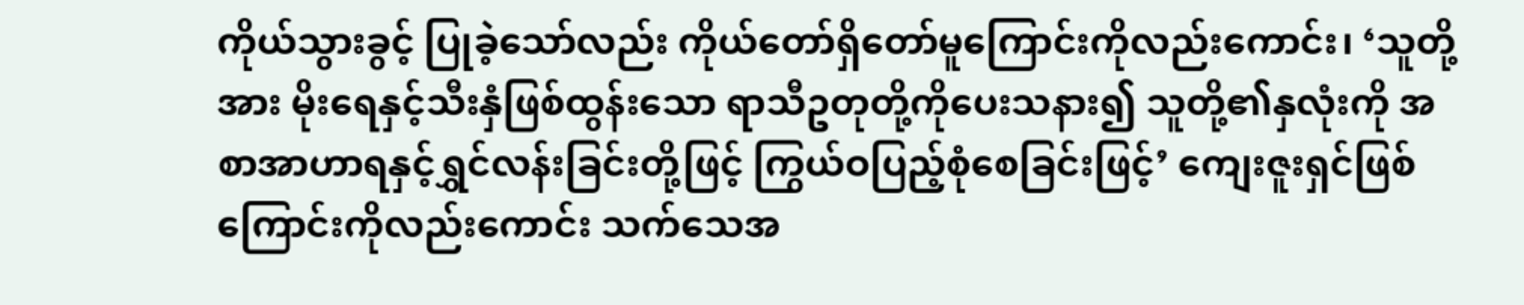ကိုယ်သွားခွင့် ပြုခဲ့သော်လည်း ကိုယ်တော်ရှိတော်မူကြောင်းကိုလည်းကောင်း၊ ‘သူတို့အား မိုးရေနှင့်သီးနှံဖြစ်ထွန်းသော ရာသီဥတုတို့ကိုပေးသနား၍ သူတို့၏နှလုံးကို အစာအာဟာရနှင့်ရွှင်လန်းခြင်းတို့ဖြင့် ကြွယ်ဝပြည့်စုံစေခြင်းဖြင့်’ ကျေးဇူးရှင်ဖြစ်ကြောင်းကိုလည်းကောင်း သက်သေအ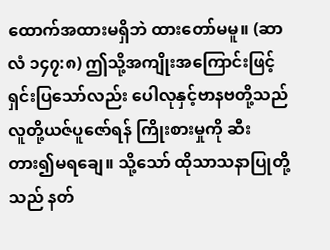ထောက်အထားမရှိဘဲ ထားတော်မမူ။ (ဆာလံ ၁၄၇:၈) ဤသို့အကျိုးအကြောင်းဖြင့် ရှင်းပြသော်လည်း ပေါလုနှင့်ဗာနဗတို့သည် လူတို့ယဇ်ပူဇော်ရန် ကြိုးစားမှုကို ဆီးတား၍မရချေ။ သို့သော် ထိုသာသနာပြုတို့သည် နတ်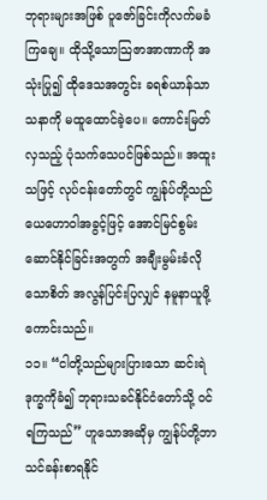ဘုရားများအဖြစ် ပူဇော်ခြင်းကိုလက်မခံကြချေ။ ထိုသို့သောသြဇာအာဏာကို အသုံးပြု၍ ထိုဒေသအတွင်း ခရစ်ယာန်သာသနာကို မထူထောင်ခဲ့ပေ။ ကောင်းမြတ်လှသည့် ပုံသက်သေပင်ဖြစ်သည်။ အထူးသဖြင့် လုပ်ငန်းတော်တွင် ကျွန်ုပ်တို့သည် ယေဟောဝါအခွင့်ဖြင့် အောင်မြင်စွမ်းဆောင်နိုင်ခြင်းအတွက် အချီးမွမ်းခံလိုသောစိတ် အလွန်ပြင်းပြလျှင် နမူနာယူဖို့ကောင်းသည်။
၁၁။ “ငါတို့သည်များပြားသော ဆင်းရဲဒုက္ခကိုခံ၍ ဘုရားသခင်နိုင်ငံတော်သို့ ဝင်ရကြသည်” ဟူသောအဆိုမှ ကျွန်ုပ်တို့ဘာသင်ခန်းစာရနိုင်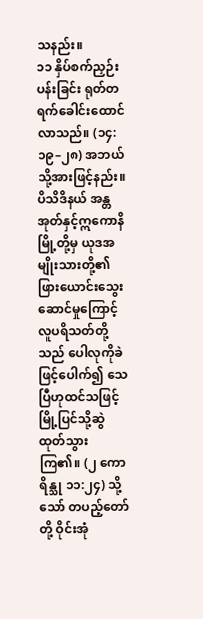သနည်း။
၁၁ နှိပ်စက်ညှဉ်းပန်းခြင်း ရုတ်တရက်ခေါင်းထောင်လာသည်။ (၁၄:၁၉–၂၈) အဘယ်သို့အားဖြင့်နည်း။ ပိသိဒိနယ် အန္တအုတ်နှင့်ဣကောနိမြို့တို့မှ ယုဒအမျိုးသားတို့၏ ဖြားယောင်းသွေးဆောင်မှုကြောင့် လူပရိသတ်တို့သည် ပေါလုကိုခဲဖြင့်ပေါက်၍ သေပြီဟုထင်သဖြင့် မြို့ပြင်သို့ဆွဲထုတ်သွားကြ၏။ (၂ ကောရိန္သု ၁၁:၂၄) သို့သော် တပည့်တော်တို့ ဝိုင်းအုံ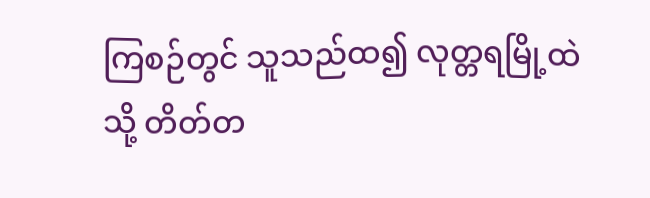ကြစဉ်တွင် သူသည်ထ၍ လုတ္တရမြို့ထဲသို့ တိတ်တ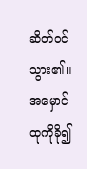ဆိတ်ဝင်သွား၏။ အမှောင်ထုကိုခို၍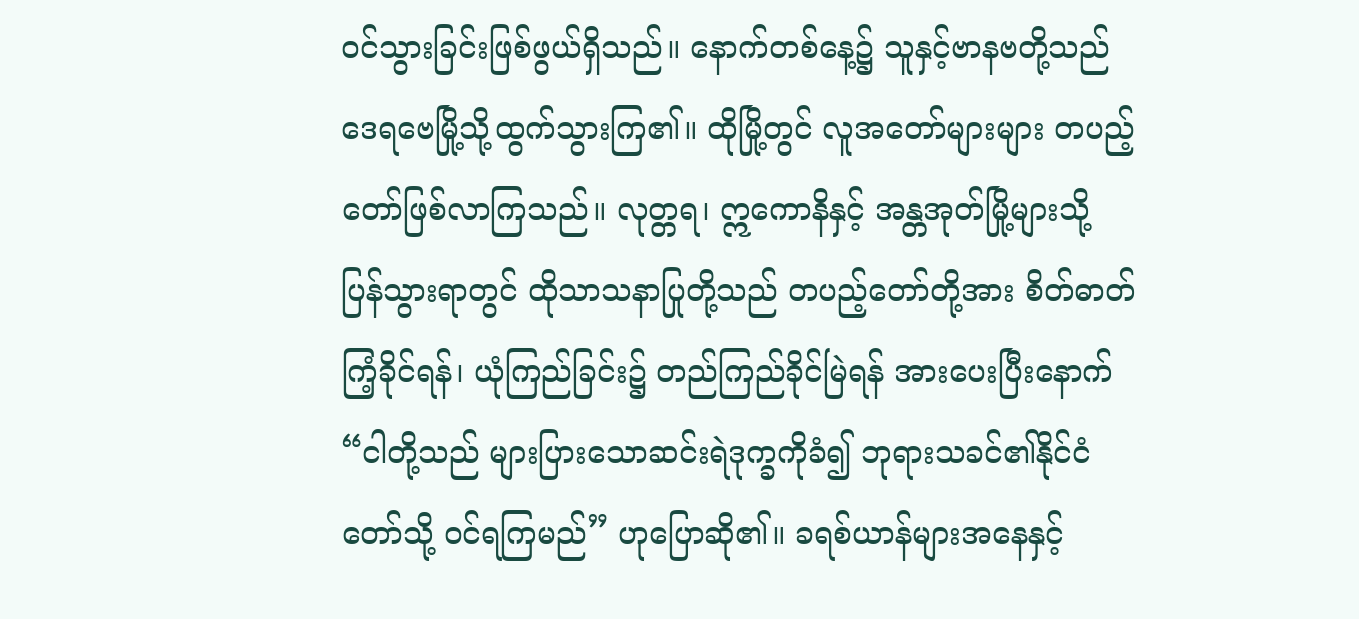ဝင်သွားခြင်းဖြစ်ဖွယ်ရှိသည်။ နောက်တစ်နေ့၌ သူနှင့်ဗာနဗတို့သည် ဒေရဗေမြို့သို့ထွက်သွားကြ၏။ ထိုမြို့တွင် လူအတော်များများ တပည့်တော်ဖြစ်လာကြသည်။ လုတ္တရ၊ ဣကောနိနှင့် အန္တအုတ်မြို့များသို့ ပြန်သွားရာတွင် ထိုသာသနာပြုတို့သည် တပည့်တော်တို့အား စိတ်ဓာတ်ကြံ့ခိုင်ရန်၊ ယုံကြည်ခြင်း၌ တည်ကြည်ခိုင်မြဲရန် အားပေးပြီးနောက် “ငါတို့သည် များပြားသောဆင်းရဲဒုက္ခကိုခံ၍ ဘုရားသခင်၏နိုင်ငံတော်သို့ ဝင်ရကြမည်” ဟုပြောဆို၏။ ခရစ်ယာန်များအနေနှင့်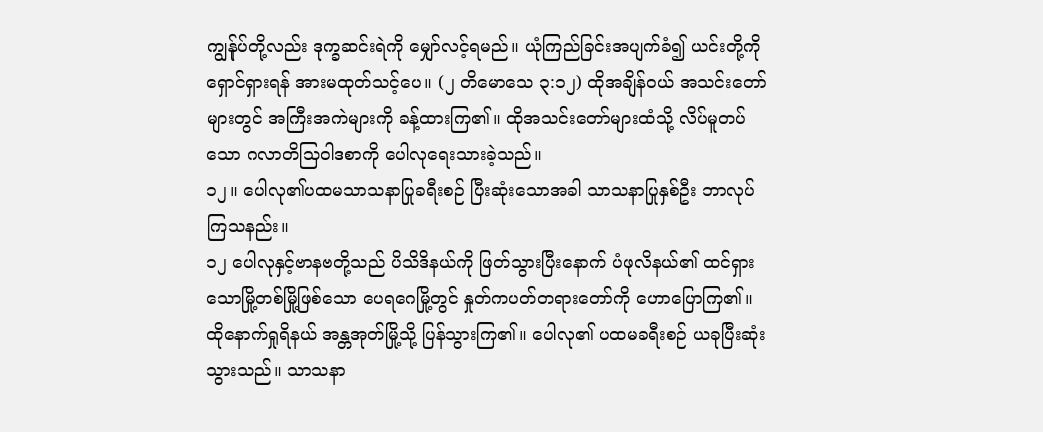ကျွန်ုပ်တို့လည်း ဒုက္ခဆင်းရဲကို မျှော်လင့်ရမည်။ ယုံကြည်ခြင်းအပျက်ခံ၍ ယင်းတို့ကို ရှောင်ရှားရန် အားမထုတ်သင့်ပေ။ (၂ တိမောသေ ၃:၁၂) ထိုအချိန်ဝယ် အသင်းတော်များတွင် အကြီးအကဲများကို ခန့်ထားကြ၏။ ထိုအသင်းတော်များထံသို့ လိပ်မူတပ်သော ဂလာတိသြဝါဒစာကို ပေါလုရေးသားခဲ့သည်။
၁၂။ ပေါလု၏ပထမသာသနာပြုခရီးစဉ် ပြီးဆုံးသောအခါ သာသနာပြုနှစ်ဦး ဘာလုပ်ကြသနည်း။
၁၂ ပေါလုနှင့်ဗာနဗတို့သည် ပိသိဒိနယ်ကို ဖြတ်သွားပြီးနောက် ပံဖုလိနယ်၏ ထင်ရှားသောမြို့တစ်မြို့ဖြစ်သော ပေရဂေမြို့တွင် နှုတ်ကပတ်တရားတော်ကို ဟောပြောကြ၏။ ထိုနောက်ရှုရိနယ် အန္တအုတ်မြို့သို့ ပြန်သွားကြ၏။ ပေါလု၏ ပထမခရီးစဉ် ယခုပြီးဆုံးသွားသည်။ သာသနာ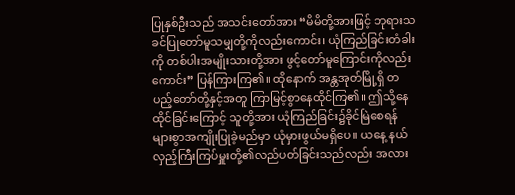ပြုနှစ်ဦးသည် အသင်းတော်အား “မိမိတို့အားဖြင့် ဘုရားသခင်ပြုတော်မူသမျှတို့ကိုလည်းကောင်း၊ ယုံကြည်ခြင်းတံခါးကို တစ်ပါးအမျိုးသားတို့အား ဖွင့်တော်မူကြောင်းကိုလည်းကောင်း” ပြန်ကြားကြ၏။ ထိုနောက် အန္တအုတ်မြို့ရှိ တပည့်တော်တို့နှင့်အတူ ကြာမြင့်စွာနေထိုင်ကြ၏။ ဤသို့နေထိုင်ခြင်းကြောင့် သူတို့အား ယုံကြည်ခြင်း၌ခိုင်မြဲစေရန် များစွာအကျိုးပြုခဲ့မည်မှာ ယုံမှားဖွယ်မရှိပေ။ ယနေ့ နယ်လှည့်ကြီးကြပ်မှူးတို့၏လည်ပတ်ခြင်းသည်လည်း အလား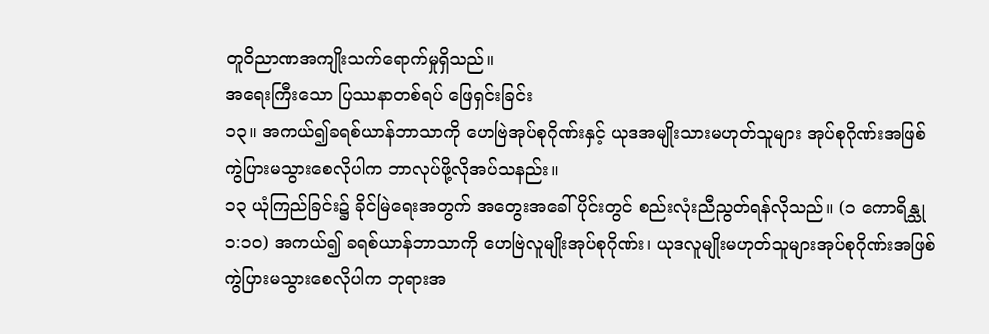တူဝိညာဏအကျိုးသက်ရောက်မှုရှိသည်။
အရေးကြီးသော ပြဿနာတစ်ရပ် ဖြေရှင်းခြင်း
၁၃။ အကယ်၍ခရစ်ယာန်ဘာသာကို ဟေဗြဲအုပ်စုဂိုဏ်းနှင့် ယုဒအမျိုးသားမဟုတ်သူများ အုပ်စုဂိုဏ်းအဖြစ် ကွဲပြားမသွားစေလိုပါက ဘာလုပ်ဖို့လိုအပ်သနည်း။
၁၃ ယုံကြည်ခြင်း၌ ခိုင်မြဲရေးအတွက် အတွေးအခေါ်ပိုင်းတွင် စည်းလုံးညီညွတ်ရန်လိုသည်။ (၁ ကောရိန္သု ၁:၁၀) အကယ်၍ ခရစ်ယာန်ဘာသာကို ဟေဗြဲလူမျိုးအုပ်စုဂိုဏ်း၊ ယုဒလူမျိုးမဟုတ်သူများအုပ်စုဂိုဏ်းအဖြစ် ကွဲပြားမသွားစေလိုပါက ဘုရားအ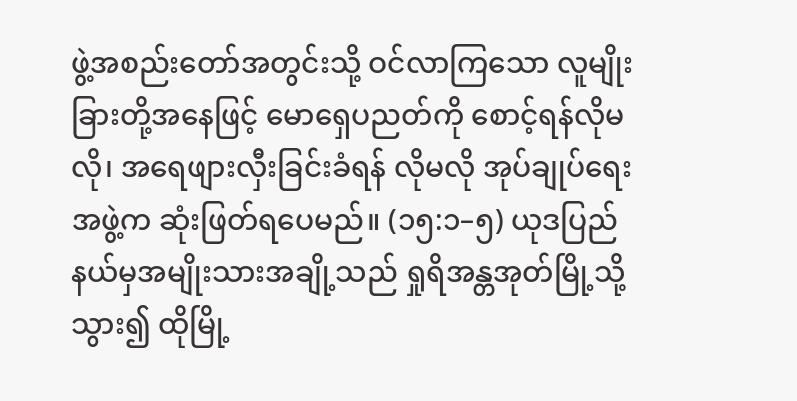ဖွဲ့အစည်းတော်အတွင်းသို့ ဝင်လာကြသော လူမျိုးခြားတို့အနေဖြင့် မောရှေပညတ်ကို စောင့်ရန်လိုမလို၊ အရေဖျားလှီးခြင်းခံရန် လိုမလို အုပ်ချုပ်ရေးအဖွဲ့က ဆုံးဖြတ်ရပေမည်။ (၁၅:၁–၅) ယုဒပြည်နယ်မှအမျိုးသားအချို့သည် ရှုရိအန္တအုတ်မြို့သို့သွား၍ ထိုမြို့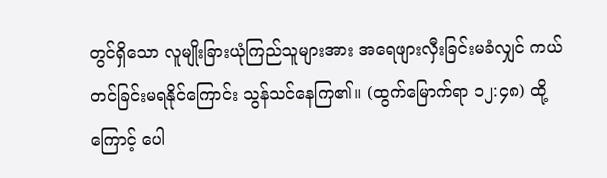တွင်ရှိသော လူမျိုးခြားယုံကြည်သူများအား အရေဖျားလှီးခြင်းမခံလျှင် ကယ်တင်ခြင်းမရနိုင်ကြောင်း သွန်သင်နေကြ၏။ (ထွက်မြောက်ရာ ၁၂:၄၈) ထို့ကြောင့် ပေါ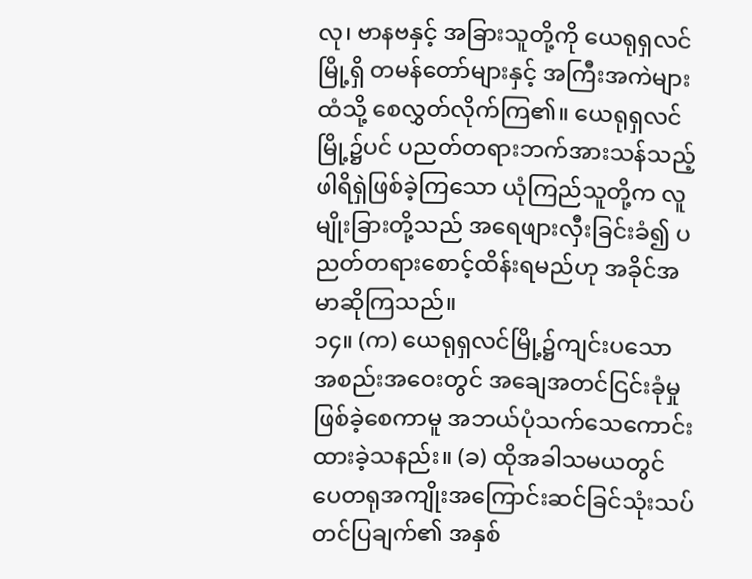လု၊ ဗာနဗနှင့် အခြားသူတို့ကို ယေရုရှလင်မြို့ရှိ တမန်တော်များနှင့် အကြီးအကဲများထံသို့ စေလွှတ်လိုက်ကြ၏။ ယေရုရှလင်မြို့၌ပင် ပညတ်တရားဘက်အားသန်သည့် ဖါရိရှဲဖြစ်ခဲ့ကြသော ယုံကြည်သူတို့က လူမျိုးခြားတို့သည် အရေဖျားလှီးခြင်းခံ၍ ပညတ်တရားစောင့်ထိန်းရမည်ဟု အခိုင်အမာဆိုကြသည်။
၁၄။ (က) ယေရုရှလင်မြို့၌ကျင်းပသော အစည်းအဝေးတွင် အချေအတင်ငြင်းခုံမှု ဖြစ်ခဲ့စေကာမူ အဘယ်ပုံသက်သေကောင်းထားခဲ့သနည်း။ (ခ) ထိုအခါသမယတွင် ပေတရုအကျိုးအကြောင်းဆင်ခြင်သုံးသပ်တင်ပြချက်၏ အနှစ်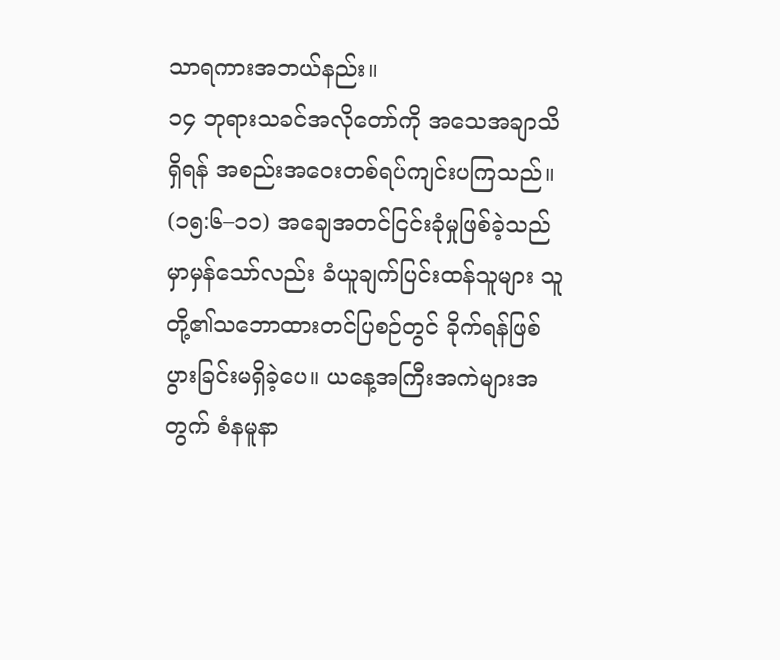သာရကားအဘယ်နည်း။
၁၄ ဘုရားသခင်အလိုတော်ကို အသေအချာသိရှိရန် အစည်းအဝေးတစ်ရပ်ကျင်းပကြသည်။ (၁၅:၆–၁၁) အချေအတင်ငြင်းခုံမှုဖြစ်ခဲ့သည်မှာမှန်သော်လည်း ခံယူချက်ပြင်းထန်သူများ သူတို့၏သဘောထားတင်ပြစဉ်တွင် ခိုက်ရန်ဖြစ်ပွားခြင်းမရှိခဲ့ပေ။ ယနေ့အကြီးအကဲများအတွက် စံနမူနာ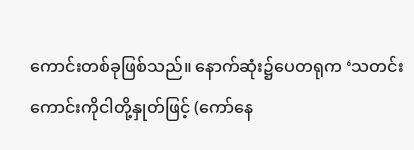ကောင်းတစ်ခုဖြစ်သည်။ နောက်ဆုံး၌ပေတရုက ‘သတင်းကောင်းကိုငါတို့နှုတ်ဖြင့် (ကော်နေ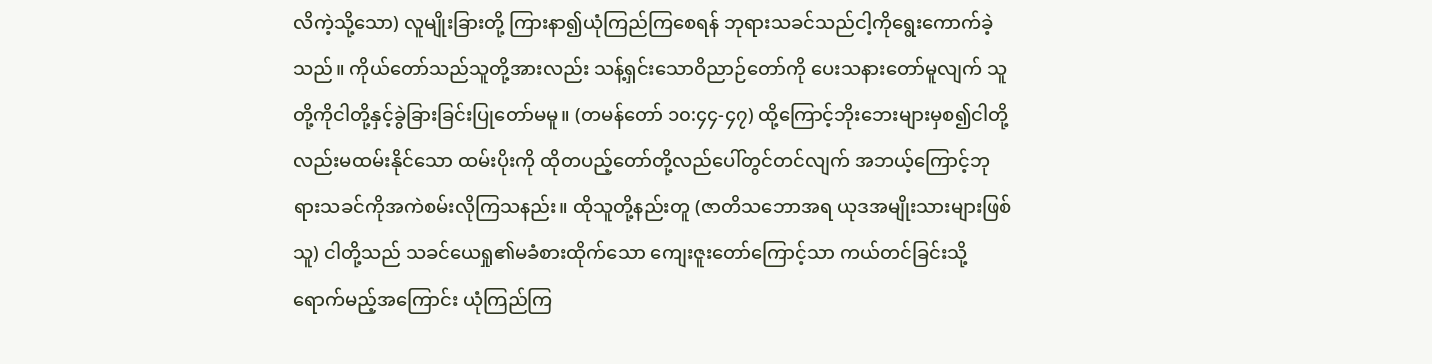လိကဲ့သို့သော) လူမျိုးခြားတို့ ကြားနာ၍ယုံကြည်ကြစေရန် ဘုရားသခင်သည်ငါ့ကိုရွေးကောက်ခဲ့သည်။ ကိုယ်တော်သည်သူတို့အားလည်း သန့်ရှင်းသောဝိညာဉ်တော်ကို ပေးသနားတော်မူလျက် သူတို့ကိုငါတို့နှင့်ခွဲခြားခြင်းပြုတော်မမူ။ (တမန်တော် ၁၀:၄၄-၄၇) ထို့ကြောင့်ဘိုးဘေးများမှစ၍ငါတို့လည်းမထမ်းနိုင်သော ထမ်းပိုးကို ထိုတပည့်တော်တို့လည်ပေါ်တွင်တင်လျက် အဘယ့်ကြောင့်ဘုရားသခင်ကိုအကဲစမ်းလိုကြသနည်း။ ထိုသူတို့နည်းတူ (ဇာတိသဘောအရ ယုဒအမျိုးသားများဖြစ်သူ) ငါတို့သည် သခင်ယေရှု၏မခံစားထိုက်သော ကျေးဇူးတော်ကြောင့်သာ ကယ်တင်ခြင်းသို့ရောက်မည့်အကြောင်း ယုံကြည်ကြ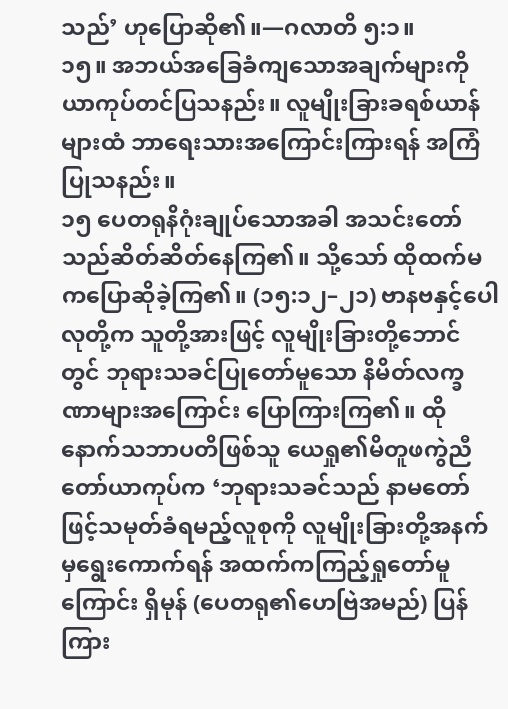သည်’ ဟုပြောဆို၏။—ဂလာတိ ၅:၁။
၁၅။ အဘယ်အခြေခံကျသောအချက်များကို ယာကုပ်တင်ပြသနည်း။ လူမျိုးခြားခရစ်ယာန်များထံ ဘာရေးသားအကြောင်းကြားရန် အကြံပြုသနည်း။
၁၅ ပေတရုနိဂုံးချုပ်သောအခါ အသင်းတော်သည်ဆိတ်ဆိတ်နေကြ၏။ သို့သော် ထိုထက်မကပြောဆိုခဲ့ကြ၏။ (၁၅:၁၂–၂၁) ဗာနဗနှင့်ပေါလုတို့က သူတို့အားဖြင့် လူမျိုးခြားတို့ဘောင်တွင် ဘုရားသခင်ပြုတော်မူသော နိမိတ်လက္ခဏာများအကြောင်း ပြောကြားကြ၏။ ထိုနောက်သဘာပတိဖြစ်သူ ယေရှု၏မိတူဖကွဲညီတော်ယာကုပ်က ‘ဘုရားသခင်သည် နာမတော်ဖြင့်သမုတ်ခံရမည့်လူစုကို လူမျိုးခြားတို့အနက်မှရွေးကောက်ရန် အထက်ကကြည့်ရှုတော်မူကြောင်း ရှိမုန် (ပေတရု၏ဟေဗြဲအမည်) ပြန်ကြား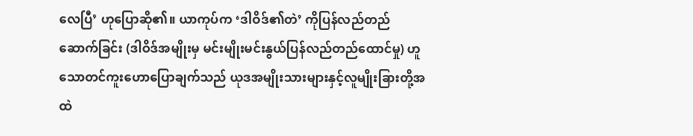လေပြီ’ ဟုပြောဆို၏။ ယာကုပ်က ‘ဒါဝိဒ်၏တဲ’ ကိုပြန်လည်တည်ဆောက်ခြင်း (ဒါဝိဒ်အမျိုးမှ မင်းမျိုးမင်းနွယ်ပြန်လည်တည်ထောင်မှု) ဟူသောတင်ကူးဟောပြောချက်သည် ယုဒအမျိုးသားများနှင့်လူမျိုးခြားတို့အထဲ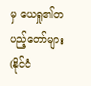မှ ယေရှု၏တပည့်တော်များ (နိုင်ငံ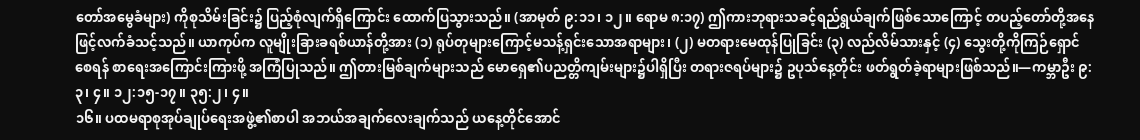တော်အမွေခံများ) ကိုစုသိမ်းခြင်း၌ ပြည့်စုံလျက်ရှိကြောင်း ထောက်ပြသွားသည်။ (အာမုတ် ၉:၁၁၊ ၁၂။ ရောမ ၈:၁၇) ဤကားဘုရားသခင့်ရည်ရွယ်ချက်ဖြစ်သောကြောင့် တပည့်တော်တို့အနေဖြင့်လက်ခံသင့်သည်။ ယာကုပ်က လူမျိုးခြားခရစ်ယာန်တို့အား (၁) ရုပ်တုများကြောင့်မသန့်ရှင်းသောအရာများ၊ (၂) မတရားမေထုန်ပြုခြင်း (၃) လည်လိမ်သားနှင့် (၄) သွေးတို့ကိုကြဉ်ရှောင်စေရန် စာရေးအကြောင်းကြားဖို့ အကြံပြုသည်။ ဤတားမြစ်ချက်များသည် မောရှေ၏ပညတ္တိကျမ်းများ၌ပါရှိပြီး တရားဇရပ်များ၌ ဥပုသ်နေ့တိုင်း ဖတ်ရွတ်ခဲ့ရာများဖြစ်သည်။—ကမ္ဘာဦး ၉:၃၊ ၄။ ၁၂:၁၅-၁၇။ ၃၅:၂၊ ၄။
၁၆။ ပထမရာစုအုပ်ချုပ်ရေးအဖွဲ့၏စာပါ အဘယ်အချက်လေးချက်သည် ယနေ့တိုင်အောင်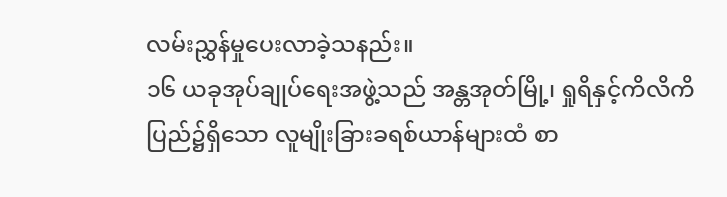လမ်းညွှန်မှုပေးလာခဲ့သနည်း။
၁၆ ယခုအုပ်ချုပ်ရေးအဖွဲ့သည် အန္တအုတ်မြို့၊ ရှုရိနှင့်ကိလိကိပြည်၌ရှိသော လူမျိုးခြားခရစ်ယာန်များထံ စာ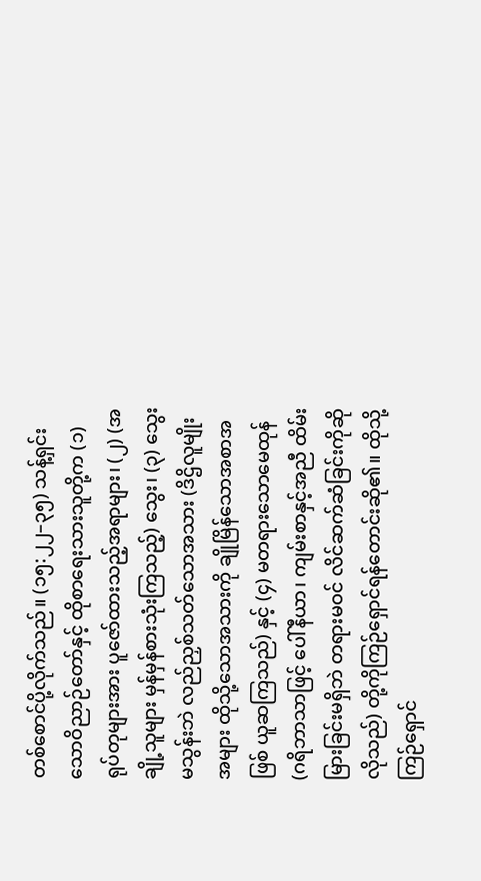တစ်စောင်ပို့လိုက်သည်။ (၁၅:၂၂–၃၅) သန့်ရှင်းသောဝိညာဉ်တော်နှင့် ထိုစာရေးသားသူတို့က (၁) ရုပ်တုများအား ပူဇော်ထားသည့်အရာများ၊ (၂) (အချို့သူများ မှန်မှန်စားသုံးကြသည့်) သွေး၊ (၃) သွေးမသွန်းဘဲ လည်ညှစ်သတ်သောအသား (ဒိဌိလူမျိုးအများ ထိုသို့သောအသားကို ချိုမြိန်သောအစာအဖြစ် ယူဆကြသည်) နှင့် (၄) မတရားသောမေထုန် (ဂရိဘာသာဖြင့် ပေါ်နီယာ၊ ကျမ်းစာနှင့်အညီ ထိမ်းမြားခြင်းမရှိဘဲ တရားမဝင် လိင်ဆက်ဆံခြင်းကိုဆိုလိုသည်) တို့ကိုကြဉ်ရှောင်ရန်တောင်းဆို၏။ ထိုသို့ကြဉ်ရှောင်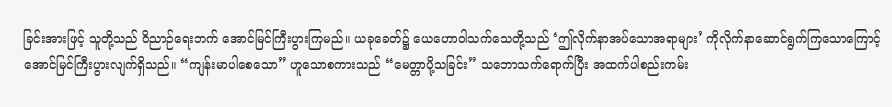ခြင်းအားဖြင့် သူတို့သည် ဝိညာဉ်ရေးဘက် အောင်မြင်ကြီးပွားကြမည်။ ယခုခေတ်၌ ယေဟောဝါသက်သေတို့သည် ‘ဤလိုက်နာအပ်သောအရာများ’ ကိုလိုက်နာဆောင်ရွက်ကြသောကြောင့် အောင်မြင်ကြီးပွားလျက်ရှိသည်။ “ကျန်းမာပါစေသော” ဟူသောစကားသည် “မေတ္တာပို့သခြင်း” သဘောသက်ရောက်ပြီး အထက်ပါစည်းကမ်း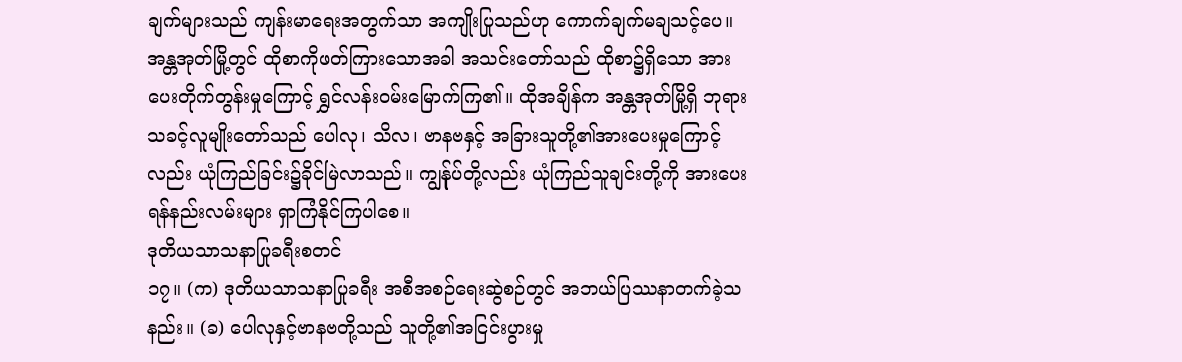ချက်များသည် ကျန်းမာရေးအတွက်သာ အကျိုးပြုသည်ဟု ကောက်ချက်မချသင့်ပေ။ အန္တအုတ်မြို့တွင် ထိုစာကိုဖတ်ကြားသောအခါ အသင်းတော်သည် ထိုစာ၌ရှိသော အားပေးတိုက်တွန်းမှုကြောင့် ရွှင်လန်းဝမ်းမြောက်ကြ၏။ ထိုအချိန်က အန္တအုတ်မြို့ရှိ ဘုရားသခင့်လူမျိုးတော်သည် ပေါလု၊ သိလ၊ ဗာနဗနှင့် အခြားသူတို့၏အားပေးမှုကြောင့်လည်း ယုံကြည်ခြင်း၌ခိုင်မြဲလာသည်။ ကျွန်ုပ်တို့လည်း ယုံကြည်သူချင်းတို့ကို အားပေးရန်နည်းလမ်းများ ရှာကြံနိုင်ကြပါစေ။
ဒုတိယသာသနာပြုခရီးစတင်
၁၇။ (က) ဒုတိယသာသနာပြုခရီး အစီအစဉ်ရေးဆွဲစဉ်တွင် အဘယ်ပြဿနာတက်ခဲ့သနည်း။ (ခ) ပေါလုနှင့်ဗာနဗတို့သည် သူတို့၏အငြင်းပွားမှု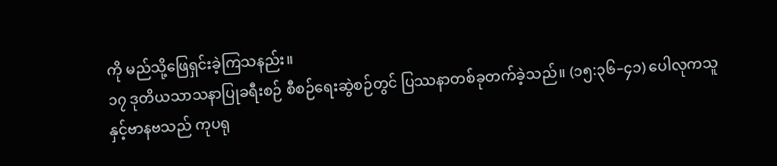ကို မည်သို့ဖြေရှင်းခဲ့ကြသနည်း။
၁၇ ဒုတိယသာသနာပြုခရီးစဉ် စီစဉ်ရေးဆွဲစဉ်တွင် ပြဿနာတစ်ခုတက်ခဲ့သည်။ (၁၅:၃၆–၄၁) ပေါလုကသူနှင့်ဗာနဗသည် ကုပရု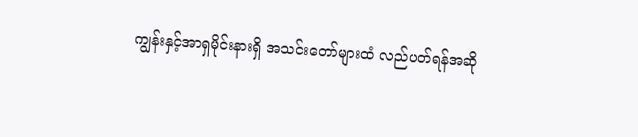ကျွန်းနှင့်အာရှမိုင်းနားရှိ အသင်းတော်များထံ လည်ပတ်ရန်အဆို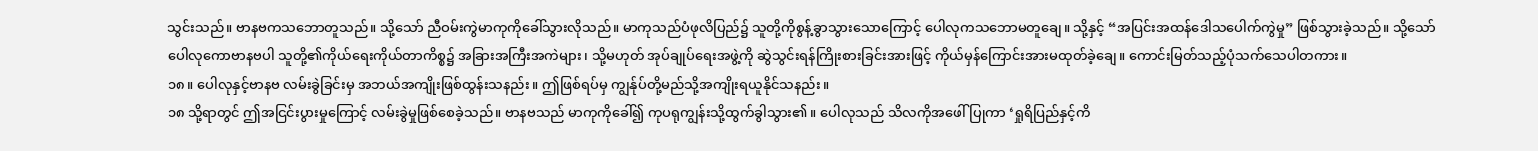သွင်းသည်။ ဗာနဗကသဘောတူသည်။ သို့သော် ညီဝမ်းကွဲမာကုကိုခေါ်သွားလိုသည်။ မာကုသည်ပံဖုလိပြည်၌ သူတို့ကိုစွန့်ခွာသွားသောကြောင့် ပေါလုကသဘောမတူချေ။ သို့နှင့် “အပြင်းအထန်ဒေါသပေါက်ကွဲမှု” ဖြစ်သွားခဲ့သည်။ သို့သော် ပေါလုကောဗာနဗပါ သူတို့၏ကိုယ်ရေးကိုယ်တာကိစ္စ၌ အခြားအကြီးအကဲများ၊ သို့မဟုတ် အုပ်ချုပ်ရေးအဖွဲ့ကို ဆွဲသွင်းရန်ကြိုးစားခြင်းအားဖြင့် ကိုယ်မှန်ကြောင်းအားမထုတ်ခဲ့ချေ။ ကောင်းမြတ်သည့်ပုံသက်သေပါတကား။
၁၈။ ပေါလုနှင့်ဗာနဗ လမ်းခွဲခြင်းမှ အဘယ်အကျိုးဖြစ်ထွန်းသနည်း။ ဤဖြစ်ရပ်မှ ကျွန်ုပ်တို့မည်သို့အကျိုးရယူနိုင်သနည်း။
၁၈ သို့ရာတွင် ဤအငြင်းပွားမှုကြောင့် လမ်းခွဲမှုဖြစ်စေခဲ့သည်။ ဗာနဗသည် မာကုကိုခေါ်၍ ကုပရုကျွန်းသို့ထွက်ခွါသွား၏။ ပေါလုသည် သိလကိုအဖေါ်ပြုကာ ‘ရှုရိပြည်နှင့်ကိ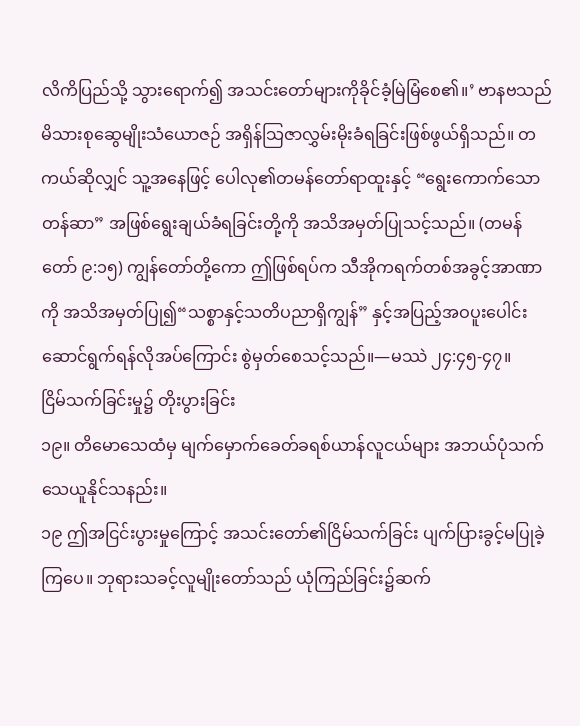လိကိပြည်သို့ သွားရောက်၍ အသင်းတော်များကိုခိုင်ခံ့မြဲမြံစေ၏။’ ဗာနဗသည် မိသားစုဆွေမျိုးသံယောဇဉ် အရှိန်သြဇာလွှမ်းမိုးခံရခြင်းဖြစ်ဖွယ်ရှိသည်။ တကယ်ဆိုလျှင် သူ့အနေဖြင့် ပေါလု၏တမန်တော်ရာထူးနှင့် “ရွေးကောက်သောတန်ဆာ” အဖြစ်ရွေးချယ်ခံရခြင်းတို့ကို အသိအမှတ်ပြုသင့်သည်။ (တမန်တော် ၉:၁၅) ကျွန်တော်တို့ကော ဤဖြစ်ရပ်က သီအိုကရက်တစ်အခွင့်အာဏာကို အသိအမှတ်ပြု၍“သစ္စာနှင့်သတိပညာရှိကျွန်” နှင့်အပြည့်အဝပူးပေါင်းဆောင်ရွက်ရန်လိုအပ်ကြောင်း စွဲမှတ်စေသင့်သည်။—မဿဲ ၂၄:၄၅-၄၇။
ငြိမ်သက်ခြင်းမှု၌ တိုးပွားခြင်း
၁၉။ တိမောသေထံမှ မျက်မှောက်ခေတ်ခရစ်ယာန်လူငယ်များ အဘယ်ပုံသက်သေယူနိုင်သနည်း။
၁၉ ဤအငြင်းပွားမှုကြောင့် အသင်းတော်၏ငြိမ်သက်ခြင်း ပျက်ပြားခွင့်မပြုခဲ့ကြပေ။ ဘုရားသခင့်လူမျိုးတော်သည် ယုံကြည်ခြင်း၌ဆက်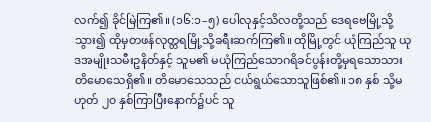လက်၍ ခိုင်မြဲကြ၏။ (၁၆:၁–၅) ပေါလုနှင့်သိလတို့သည် ဒေရဗေမြို့သို့သွား၍ ထိုမှတဖန်လုတ္တရမြို့သို့ခရီးဆက်ကြ၏။ ထိုမြို့တွင် ယုံကြည်သူ ယုဒအမျိုးသမီးဥနိတ်နှင့် သူမ၏ မယုံကြည်သောဂရိခင်ပွန်းတို့မှရသောသား တိမောသေရှိ၏။ တိမောသေသည် ငယ်ရွယ်သောသူဖြစ်၏။ ၁၈ နှစ် သို့မဟုတ် ၂၀ နှစ်ကြာပြီးနောက်၌ပင် သူ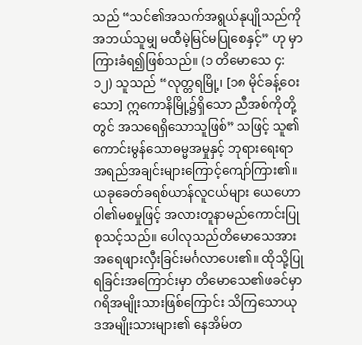သည် “သင်၏အသက်အရွယ်နုပျိုသည်ကို အဘယ်သူမျှ မထီမဲ့မြင်မပြုစေနှင့်” ဟု မှာကြားခံရ၍ဖြစ်သည်။ (၁ တိမောသေ ၄:၁၂) သူသည် “လုတ္တရမြို့၊ [၁၈ မိုင်ခန့်ဝေးသော] ဣကောနိမြို့၌ရှိသော ညီအစ်ကိုတို့တွင် အသရေရှိသောသူဖြစ်” သဖြင့် သူ၏ကောင်းမွန်သောဓမ္မအမှုနှင့် ဘုရားရေးရာအရည်အချင်းများကြောင့်ကျော်ကြား၏။ ယခုခေတ်ခရစ်ယာန်လူငယ်များ ယေဟောဝါ၏မစမှုဖြင့် အလားတူနာမည်ကောင်းပြုစုသင့်သည်။ ပေါလုသည်တိမောသေအား အရေဖျားလှီးခြင်းမင်္ဂလာပေး၏။ ထိုသို့ပြုရခြင်းအကြောင်းမှာ တိမောသေ၏ဖခင်မှာ ဂရိအမျိုးသားဖြစ်ကြောင်း သိကြသောယုဒအမျိုးသားများ၏ နေအိမ်တ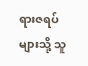ရားဇရပ်များသို့ သူ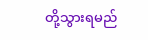တို့သွားရမည်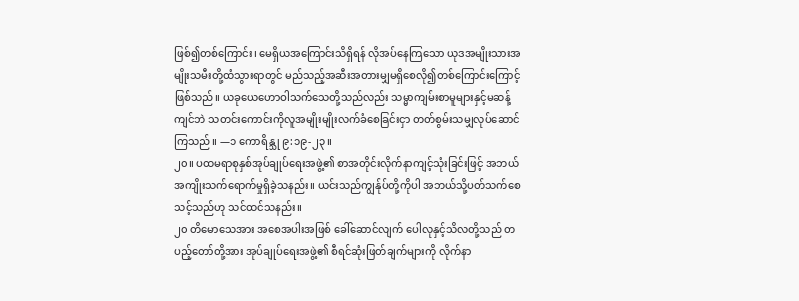ဖြစ်၍တစ်ကြောင်း၊ မေရှိယအကြောင်းသိရှိရန် လိုအပ်နေကြသော ယုဒအမျိုးသားအမျိုးသမီးတို့ထံသွားရာတွင် မည်သည့်အဆီးအတားမျှမရှိစေလို၍တစ်ကြောင်းကြောင့်ဖြစ်သည်။ ယခုယေဟောဝါသက်သေတို့သည်လည်း သမ္မာကျမ်းစာမူများနှင့်မဆန့်ကျင်ဘဲ သတင်းကောင်းကိုလူအမျိုးမျိုးလက်ခံစေခြင်းငှာ တတ်စွမ်းသမျှလုပ်ဆောင်ကြသည်။ —၁ ကောရိန္သု ၉:၁၉-၂၃။
၂၀။ ပထမရာစုနှစ်အုပ်ချုပ်ရေးအဖွဲ့၏ စာအတိုင်းလိုက်နာကျင့်သုံးခြင်းဖြင့် အဘယ်အကျိုးသက်ရောက်မှုရှိခဲ့သနည်း။ ယင်းသည်ကျွန်ုပ်တို့ကိုပါ အဘယ်သို့ပတ်သက်စေသင့်သည်ဟု သင်ထင်သနည်း။
၂၀ တိမောသေအား အစေအပါးအဖြစ် ခေါ်ဆောင်လျက် ပေါလုနှင့်သိလတို့သည် တပည့်တော်တို့အား အုပ်ချုပ်ရေးအဖွဲ့၏ စီရင်ဆုံးဖြတ်ချက်များကို လိုက်နာ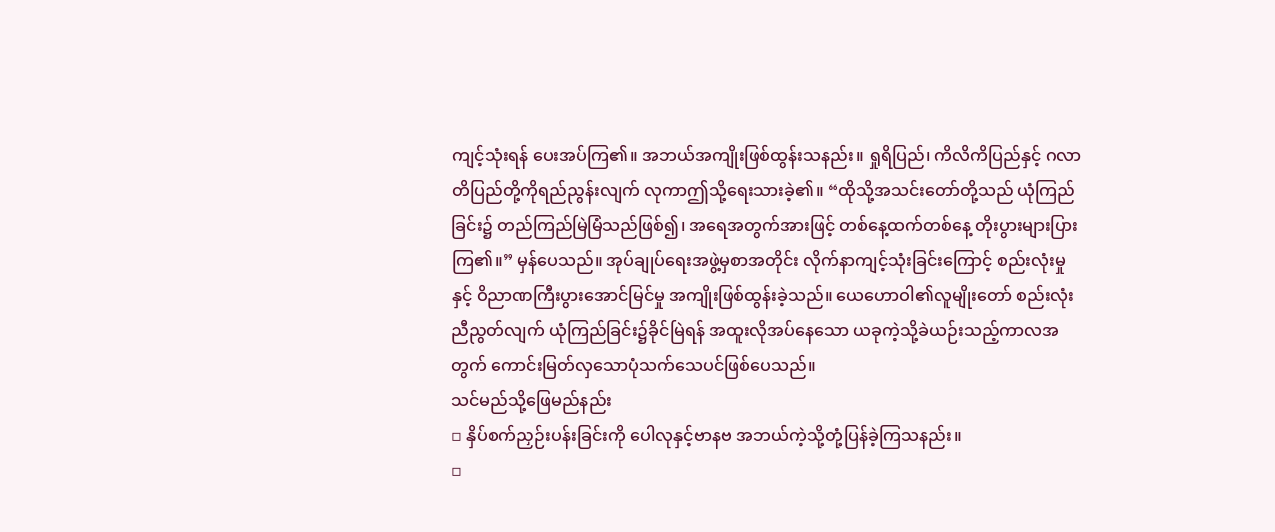ကျင့်သုံးရန် ပေးအပ်ကြ၏။ အဘယ်အကျိုးဖြစ်ထွန်းသနည်း။ ရှုရိပြည်၊ ကိလိကိပြည်နှင့် ဂလာတိပြည်တို့ကိုရည်ညွန်းလျက် လုကာဤသို့ရေးသားခဲ့၏။ “ထိုသို့အသင်းတော်တို့သည် ယုံကြည်ခြင်း၌ တည်ကြည်မြဲမြံသည်ဖြစ်၍၊ အရေအတွက်အားဖြင့် တစ်နေ့ထက်တစ်နေ့ တိုးပွားများပြားကြ၏။” မှန်ပေသည်။ အုပ်ချုပ်ရေးအဖွဲ့မှစာအတိုင်း လိုက်နာကျင့်သုံးခြင်းကြောင့် စည်းလုံးမှုနှင့် ဝိညာဏကြီးပွားအောင်မြင်မှု အကျိုးဖြစ်ထွန်းခဲ့သည်။ ယေဟောဝါ၏လူမျိုးတော် စည်းလုံးညီညွတ်လျက် ယုံကြည်ခြင်း၌ခိုင်မြဲရန် အထူးလိုအပ်နေသော ယခုကဲ့သို့ခဲယဉ်းသည့်ကာလအတွက် ကောင်းမြတ်လှသောပုံသက်သေပင်ဖြစ်ပေသည်။
သင်မည်သို့ဖြေမည်နည်း
▫ နှိပ်စက်ညှဉ်းပန်းခြင်းကို ပေါလုနှင့်ဗာနဗ အဘယ်ကဲ့သို့တုံ့ပြန်ခဲ့ကြသနည်း။
▫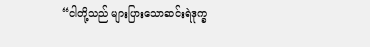“ငါတို့သည် များပြားသောဆင်းရဲဒုက္ခ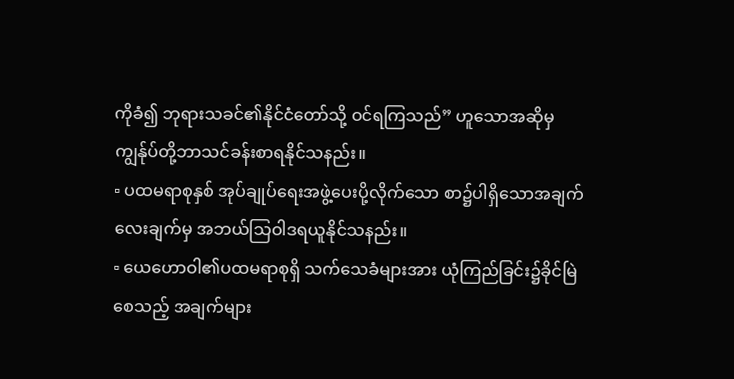ကိုခံ၍ ဘုရားသခင်၏နိုင်ငံတော်သို့ ဝင်ရကြသည်” ဟူသောအဆိုမှ ကျွန်ုပ်တို့ဘာသင်ခန်းစာရနိုင်သနည်း။
▫ ပထမရာစုနှစ် အုပ်ချုပ်ရေးအဖွဲ့ပေးပို့လိုက်သော စာ၌ပါရှိသောအချက်လေးချက်မှ အဘယ်သြဝါဒရယူနိုင်သနည်း။
▫ ယေဟောဝါ၏ပထမရာစုရှိ သက်သေခံများအား ယုံကြည်ခြင်း၌ခိုင်မြဲစေသည့် အချက်များ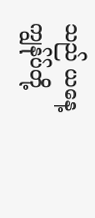သည် ယနေ့ကျွန်ုပ်တို့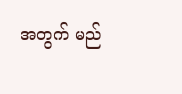အတွက် မည်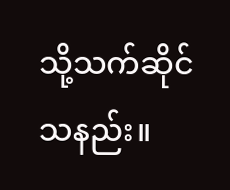သို့သက်ဆိုင်သနည်း။